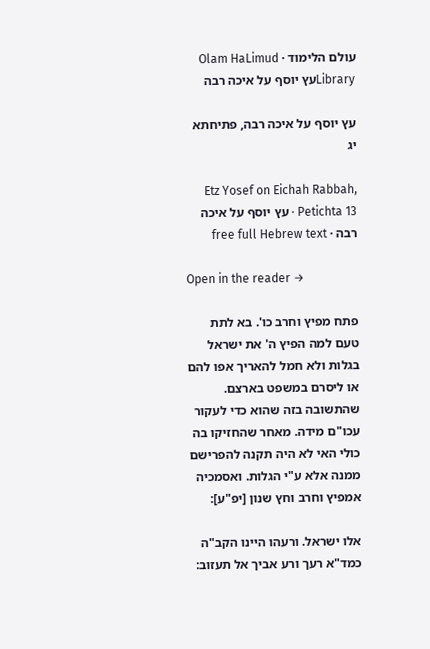עולם הלימוד · Olam HaLimud
Libraryעץ יוסף על איכה רבה

עץ יוסף על איכה רבה, פתיחתא יג

Etz Yosef on Eichah Rabbah, Petichta 13 · עץ יוסף על איכה רבה · free full Hebrew text

Open in the reader →

פתח מפיץ וחרב כו'. בא לתת טעם למה הפיץ ה' את ישראל בגלות ולא חמל להאריך אפו להם או ליסרם במשפט בארצם. שהתשובה בזה שהוא כדי לעקור עכו"ם מידה. מאחר שהחזיקו בה כולי האי לא היה תקנה להפרישם ממנה אלא ע"י הגלות. ואסמכיה אמפיץ וחרב וחץ שנון [יפ"ע]:

אלו ישראל. ורעהו היינו הקב"ה כמד"א רעך ורע אביך אל תעזוב: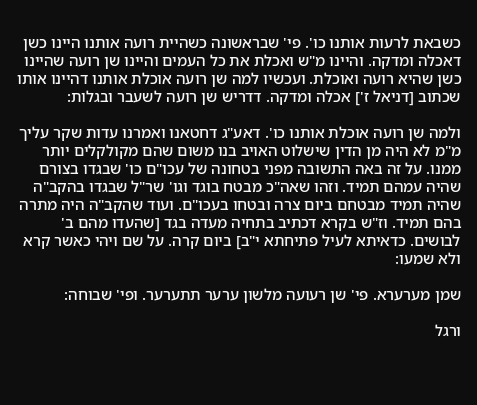כשבאת לרעות אותנו כו'. פי' שבראשונה כשהיית רועה אותנו היינו כשן דאכלה ומדקה. והיינו מ"ש ואכלת את כל העמים והיינו שן רועה שהיינו כשן שהיא רועה ואוכלת. ועכשיו למה שן רועה אוכלת אותנו דהיינו אותו שכתוב [דניאל ז'] אכלה ומדקה. דדריש שן רועה לשעבר ובגלות:

ולמה שן רועה אוכלת אותנו כו'. דאע"ג דחטאנו ואמרנו עדות שקר עליך מ"מ לא היה מן הדין שישלוט האויב בנו משום שהם מקולקלים יותר ממנו. על זה באה התשובה מפני בטחונה של עכו"ם כו' שבגדו בצורם שהיה עמהם תמיד. וזהו שאה"כ מבטח בוגד וגו' שר"ל שבגדו בהקב"ה שהיה תמיד מבטחם ביום צרה ובטחו בעכו"ם. ועוד שהקב"ה היה מתרה בהם תמיד. וז"ש בקרא דכתיב בתחיה מעדה בגד [שהעדו מהם ב' לבושים. כדאיתא לעיל פתיחתא י"ב] ביום קרה. על שם ויהי כאשר קרא ולא שמעו:

שמן מערערא. פי' שן רעועה מלשון ערער תתערער. ופי' שבוחה:

ורגל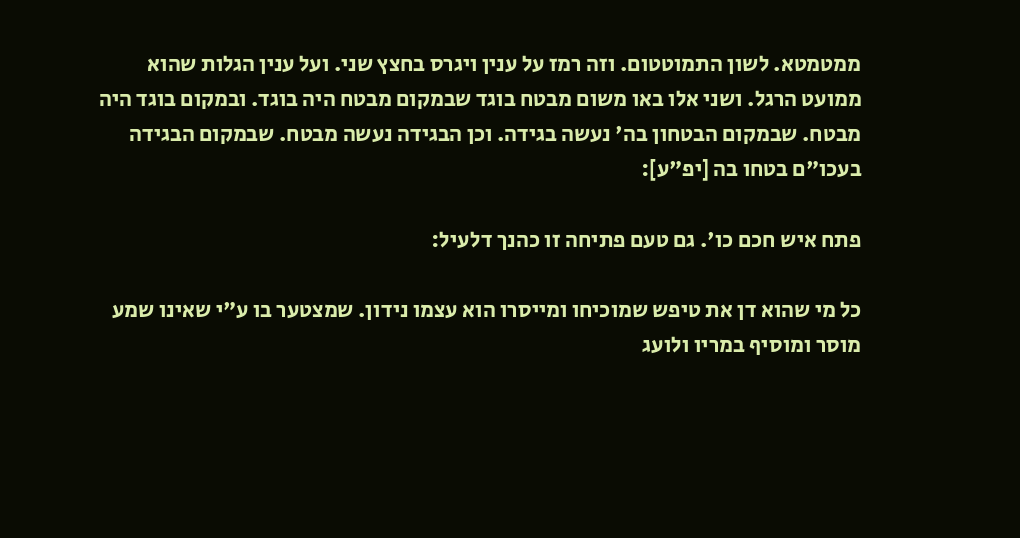ממטמטא. לשון התמוטטום. וזה רמז על ענין ויגרס בחצץ שני. ועל ענין הגלות שהוא ממועט הרגל. ושני אלו באו משום מבטח בוגד שבמקום מבטח היה בוגד. ובמקום בוגד היה מבטח. שבמקום הבטחון בה' נעשה בגידה. וכן הבגידה נעשה מבטח. שבמקום הבגידה בעכו"ם בטחו בה [יפ"ע]:

פתח איש חכם כו'. גם טעם פתיחה זו כהנך דלעיל:

כל מי שהוא דן את טיפש שמוכיחו ומייסרו הוא עצמו נידון. שמצטער בו ע"י שאינו שמע מוסר ומוסיף במריו ולועג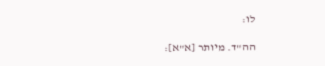לו:

הה"ד. מיותר [א"א]: